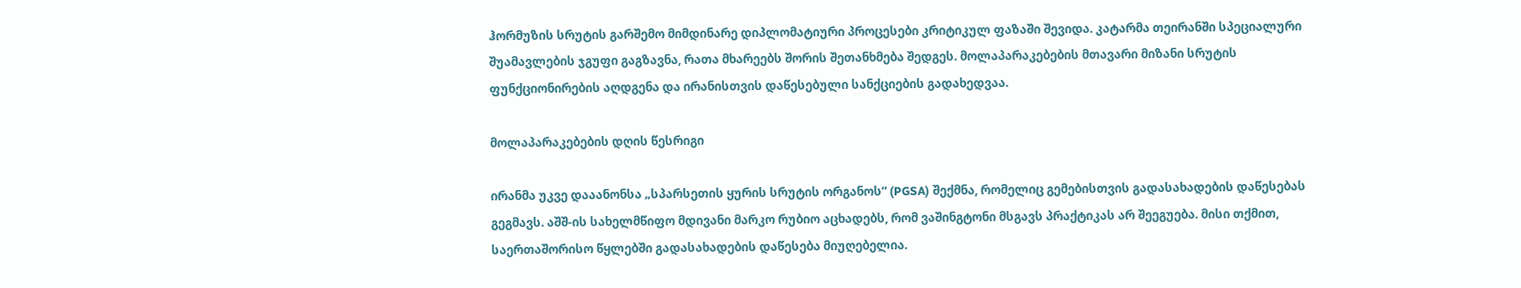ჰორმუზის სრუტის გარშემო მიმდინარე დიპლომატიური პროცესები კრიტიკულ ფაზაში შევიდა. კატარმა თეირანში სპეციალური შუამავლების ჯგუფი გაგზავნა, რათა მხარეებს შორის შეთანხმება შედგეს. მოლაპარაკებების მთავარი მიზანი სრუტის ფუნქციონირების აღდგენა და ირანისთვის დაწესებული სანქციების გადახედვაა.

მოლაპარაკებების დღის წესრიგი

ირანმა უკვე დააანონსა „სპარსეთის ყურის სრუტის ორგანოს“ (PGSA) შექმნა, რომელიც გემებისთვის გადასახადების დაწესებას გეგმავს. აშშ-ის სახელმწიფო მდივანი მარკო რუბიო აცხადებს, რომ ვაშინგტონი მსგავს პრაქტიკას არ შეეგუება. მისი თქმით, საერთაშორისო წყლებში გადასახადების დაწესება მიუღებელია.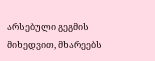არსებული გეგმის მიხედვით, მხარეებს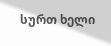სურთ ხელი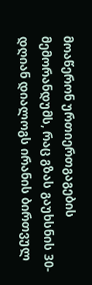მოაწერონ ურთიერთგაგების მემორანდუმს, რაც გზას გაუხსნის 30-დღიან დიალოგს ირანის ბირთვულ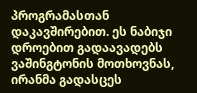პროგრამასთან დაკავშირებით. ეს ნაბიჯი დროებით გადაავადებს ვაშინგტონის მოთხოვნას, ირანმა გადასცეს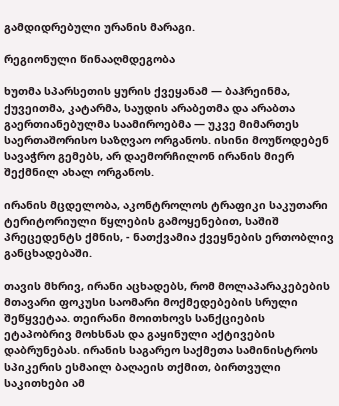გამდიდრებული ურანის მარაგი.

რეგიონული წინააღმდეგობა

ხუთმა სპარსეთის ყურის ქვეყანამ — ბაჰრეინმა, ქუვეითმა, კატარმა, საუდის არაბეთმა და არაბთა გაერთიანებულმა საამიროებმა — უკვე მიმართეს საერთაშორისო საზღვაო ორგანოს. ისინი მოუწოდებენ სავაჭრო გემებს, არ დაემორჩილონ ირანის მიერ შექმნილ ახალ ორგანოს.

ირანის მცდელობა, აკონტროლოს ტრაფიკი საკუთარი ტერიტორიული წყლების გამოყენებით, საშიშ პრეცედენტს ქმნის, - ნათქვამია ქვეყნების ერთობლივ განცხადებაში.

თავის მხრივ, ირანი აცხადებს, რომ მოლაპარაკებების მთავარი ფოკუსი საომარი მოქმედებების სრული შეწყვეტაა. თეირანი მოითხოვს სანქციების ეტაპობრივ მოხსნას და გაყინული აქტივების დაბრუნებას. ირანის საგარეო საქმეთა სამინისტროს სპიკერის ესმაილ ბაღაეის თქმით, ბირთვული საკითხები ამ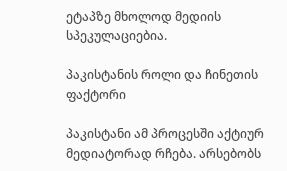ეტაპზე მხოლოდ მედიის სპეკულაციებია.

პაკისტანის როლი და ჩინეთის ფაქტორი

პაკისტანი ამ პროცესში აქტიურ მედიატორად რჩება. არსებობს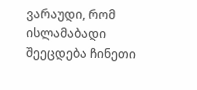ვარაუდი, რომ ისლამაბადი შეეცდება ჩინეთი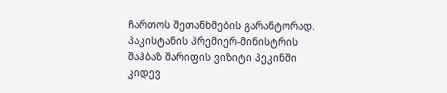ჩართოს შეთანხმების გარანტორად. პაკისტანის პრემიერ-მინისტრის შაჰბაზ შარიფის ვიზიტი პეკინში კიდევ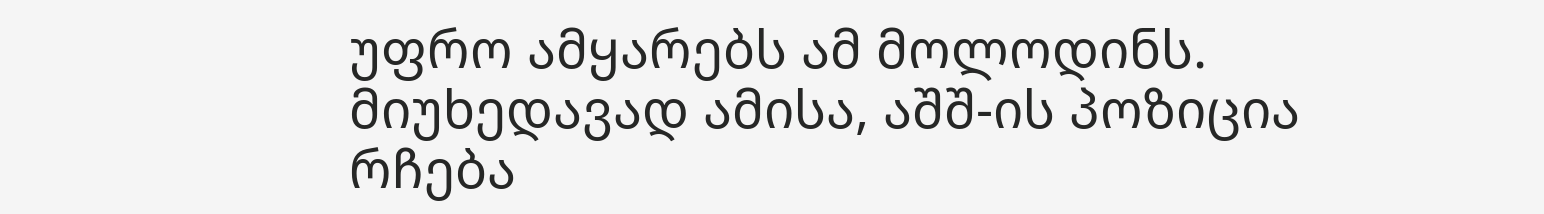უფრო ამყარებს ამ მოლოდინს. მიუხედავად ამისა, აშშ-ის პოზიცია რჩება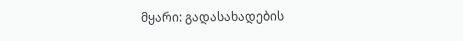მყარი: გადასახადების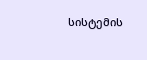სისტემის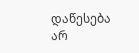დაწესება არ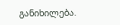განიხილება.